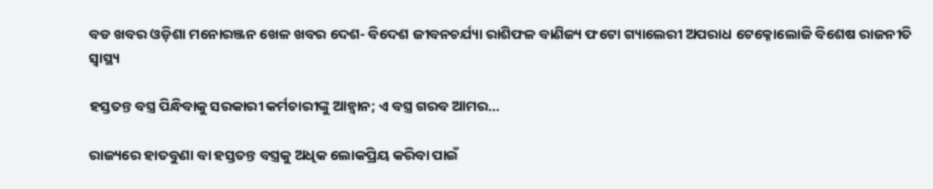ବଡ ଖବର ଓଡ଼ିଶା ମନୋରଞ୍ଜନ ଖେଳ ଖବର ଦେଶ- ବିଦେଶ ଜୀବନଚର୍ଯ୍ୟା ରାଶିଫଳ ବାଣିଜ୍ୟ ଫଟୋ ଗ୍ୟାଲେରୀ ଅପରାଧ ଟେକ୍ନୋଲୋଜି ବିଶେଷ ରାଜନୀତି ସ୍ଵାସ୍ଥ୍ୟ

ହସ୍ତତନ୍ତ ବସ୍ତ୍ର ପିନ୍ଧିବାକୁ ସରକାରୀ କର୍ମଚାରୀଙ୍କୁ ଆହ୍ୱାନ; ଏ ବସ୍ତ୍ର ଗରବ ଆମର…

ରାଜ୍ୟରେ ହାତବୁଣା ବା ହସ୍ତତନ୍ତ ବସ୍ତ୍ରକୁ ଅଧିକ ଲୋକପ୍ରିୟ କରିବା ପାଇଁ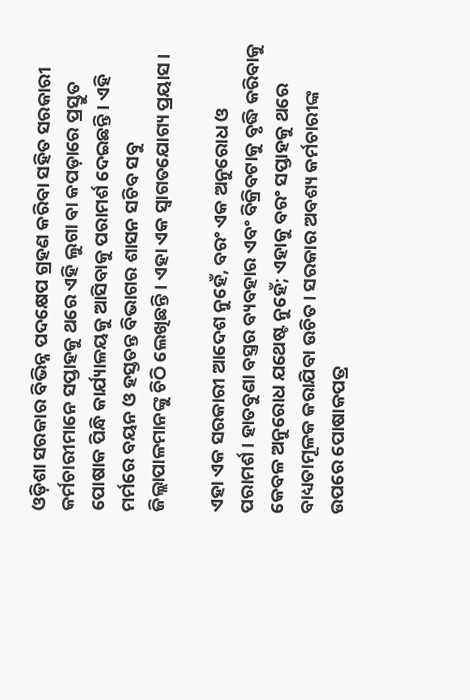ଓଡ଼ିଶା ସରକାର ବିଭିନ୍ନ ପଦକ୍ଷେପ ଗ୍ରହଣ କରିବା ସହିତ ସରକାରୀ କର୍ମଚାରୀମାନେ ସପ୍ତାହକୁ ଥରେ ଏହି ଲୁଗା ବା କପଡ଼ାରେ ପ୍ରସ୍ତୁତ ପୋଷାକ ପିନ୍ଧି କାର୍ଯ୍ୟାଳୟକୁ ଆସିବାକୁ ପରାମର୍ଶ ଦେଇଛନ୍ତି। ଏହି ମର୍ମରେ ବୟନ ଓ ହସ୍ତତନ୍ତ ବିଭାଗର ଶାସନ ସଚିବ ସବୁ ଜିଲ୍ଲାପାଳମାନଙ୍କୁ ଚିଠି ଲେଖିଛନ୍ତି। ଏହା ଏକ ସ୍ୱାଗତଯୋଗ୍ୟ ପ୍ରୟାସ।

ଏହା ଏକ ସରକାରୀ ଆଦେଶ ନୁହେଁ, ବରଂ ଏକ ଅନୁରୋଧ ଓ ପରାମର୍ଶ। ହାତବୁଣା ବସ୍ତ୍ରର ବ୍ୟବହାର ଏବଂ ବିକ୍ରିବଟାକୁ ବୃଦ୍ଧି କରିବାକୁ କେବଳ ଅନୁରୋଧ ଯଥେଷ୍ଟ ନୁହେଁ; ଏହାକୁ ବରଂ ସପ୍ତାହକୁ ଥରେ ବାଧ୍ୟତାମୂଳକ କରାଯିବା ଉଚିତ। ସରକାର ଅବଶ୍ୟ କର୍ମଚାରୀଙ୍କ ଉପରେ ପୋଷାକପତ୍ର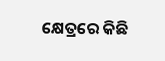କ୍ଷେତ୍ରରେ କିଛି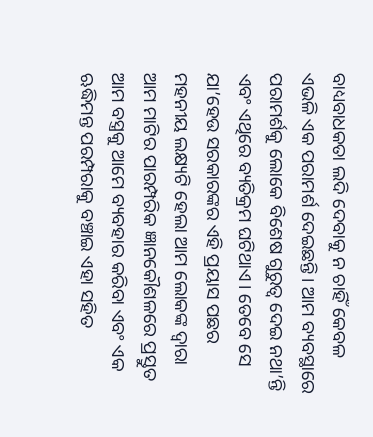ବାଧ୍ୟବାଧକତା ଲଦି ଦେବାକୁ ନ ଚାହିଁ କେବଳ ଏଭଳି ଏକ ପରାମର୍ଶ ଦେଇଛନ୍ତି। ଆମ ବ୍ୟବସ୍ଥାରେ ପରାମର୍ଶକୁ ଲୋକେ ବିଶେଷ ଗୁରୁତ୍ୱ ଦେଇ ନଥା’ନ୍ତି ଏବଂ ଏଥିରେ ବ୍ୟତିକ୍ରମ ଘଟିଥାଏ। ତେବେ ସେ ଯା’ହେଉ ସରକାରଙ୍କର ଏହି ପ୍ରୟାସ ପଛର ମହନୀୟ ଲକ୍ଷ୍ୟଟି ହେଲା ଆମ ଲୋକଙ୍କ ଦ୍ୱାରା ଆମ ମାଟିର ପାରମ୍ପରିକ ଜ୍ଞାନକୌଶଳରେ ପ୍ରସ୍ତୁତ ଆମ ବସ୍ତ୍ରକୁ ଆମେ ବ୍ୟବହାର କରିବା ଏବଂ ଏକ ଋଦ୍ଧିମନ୍ତ ପରମ୍ପରାକୁ ବଞ୍ଚାଇ ଏହା ସହିତ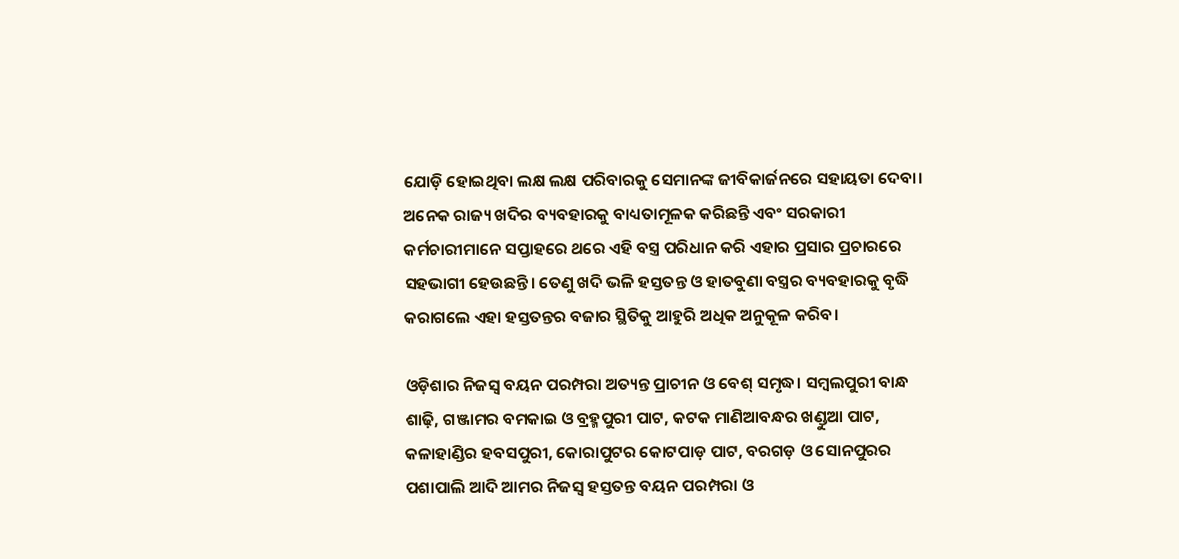ଯୋଡ଼ି ହୋଇଥିବା ଲକ୍ଷ ଲକ୍ଷ ପରିବାରକୁ ସେମାନଙ୍କ ଜୀବିକାର୍ଜନରେ ସହାୟତା ଦେବା। ଅନେକ ରାଜ୍ୟ ଖଦିର ବ୍ୟବହାରକୁ ବାଧ୍ୟତାମୂଳକ କରିଛନ୍ତି ଏବଂ ସରକାରୀ କର୍ମଚାରୀମାନେ ସପ୍ତାହରେ ଥରେ ଏହି ବସ୍ତ୍ର ପରିଧାନ କରି ଏହାର ପ୍ରସାର ପ୍ରଚାରରେ ସହଭାଗୀ ହେଉଛନ୍ତି। ତେଣୁ ଖଦି ଭଳି ହସ୍ତତନ୍ତ ଓ ହାତବୁଣା ବସ୍ତ୍ରର ବ୍ୟବହାରକୁ ବୃଦ୍ଧି କରାଗଲେ ଏହା ହସ୍ତତନ୍ତର ବଜାର ସ୍ଥିତିକୁ ଆହୁରି ଅଧିକ ଅନୁକୂଳ କରିବ।

ଓଡ଼ିଶାର ନିଜସ୍ୱ ବୟନ ପରମ୍ପରା ଅତ୍ୟନ୍ତ ପ୍ରାଚୀନ ଓ ବେଶ୍‌‌ ସମୃଦ୍ଧ। ସମ୍ବଲପୁରୀ ବାନ୍ଧ ଶାଢ଼ି, ଗଞ୍ଜାମର ବମକାଇ ଓ ବ୍ରହ୍ମପୁରୀ ପାଟ, କଟକ ମାଣିଆବନ୍ଧର ଖଣ୍ଡୁଆ ପାଟ, କଳାହାଣ୍ଡିର ହବସପୁରୀ, କୋରାପୁଟର କୋଟପାଡ଼ ପାଟ, ବରଗଡ଼ ଓ ସୋନପୁରର ପଶାପାଲି ଆଦି ଆମର ନିଜସ୍ୱ ହସ୍ତତନ୍ତ ବୟନ ପରମ୍ପରା ଓ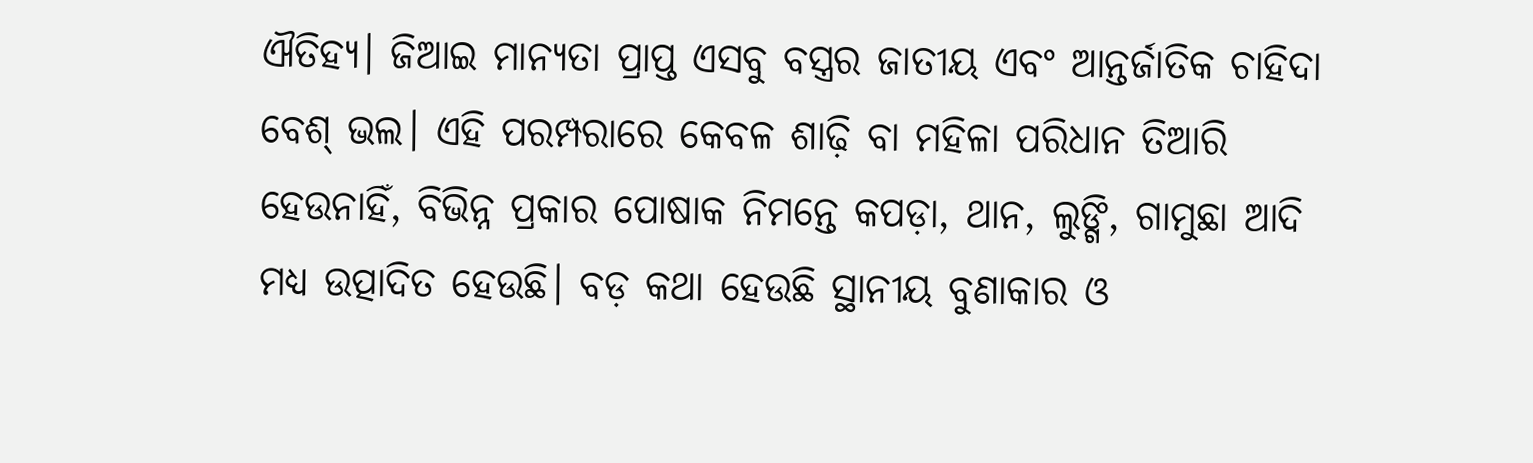ଐତିହ୍ୟ। ଜିଆଇ ମାନ୍ୟତା ପ୍ରାପ୍ତ ଏସବୁ ବସ୍ତ୍ରର ଜାତୀୟ ଏବଂ ଆନ୍ତର୍ଜାତିକ ଚାହିଦା ବେଶ୍‌‌ ଭଲ। ଏହି ପରମ୍ପରାରେ କେବଳ ଶାଢ଼ି ବା ମହିଳା ପରିଧାନ ତିଆରି ହେଉନାହିଁ, ବିଭିନ୍ନ ପ୍ରକାର ପୋଷାକ ନିମନ୍ତେ କପଡ଼ା, ଥାନ, ଲୁଙ୍ଗି, ଗାମୁଛା ଆଦି ମଧ୍ୟ ଉତ୍ପାଦିତ ହେଉଛି। ବଡ଼ କଥା ହେଉଛି ସ୍ଥାନୀୟ ବୁଣାକାର ଓ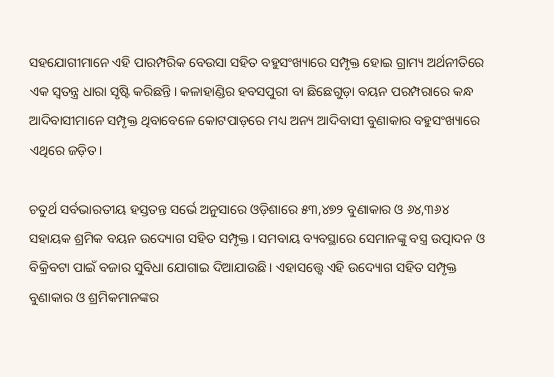ସହଯୋଗୀମାନେ ଏହି ପାରମ୍ପରିକ ବେଉସା ସହିତ ବହୁସଂଖ୍ୟାରେ ସମ୍ପୃକ୍ତ ହୋଇ ଗ୍ରାମ୍ୟ ଅର୍ଥନୀତିରେ ଏକ ସ୍ୱତନ୍ତ୍ର ଧାରା ସୃଷ୍ଟି କରିଛନ୍ତି। କଳାହାଣ୍ଡିର ହବସପୁରୀ ବା ଛିଛେଗୁଡ଼ା ବୟନ ପରମ୍ପରାରେ କନ୍ଧ ଆଦିବାସୀମାନେ ସମ୍ପୃକ୍ତ ଥିବାବେଳେ କୋଟପାଡ଼ରେ ମଧ୍ୟ ଅନ୍ୟ ଆଦିବାସୀ ବୁଣାକାର ବହୁସଂଖ୍ୟାରେ ଏଥିରେ ଜଡ଼ିତ।

ଚତୁର୍ଥ ସର୍ବଭାରତୀୟ ହସ୍ତତନ୍ତ ସର୍ଭେ ଅନୁସାରେ ଓଡ଼ିଶାରେ ୫୩,୪୭୨ ବୁଣାକାର ଓ ୬୪,୩୬୪ ସହାୟକ ଶ୍ରମିକ ବୟନ ଉଦ୍ୟୋଗ ସହିତ ସମ୍ପୃକ୍ତ। ସମବାୟ ବ୍ୟବସ୍ଥାରେ ସେମାନଙ୍କୁ ବସ୍ତ୍ର ଉତ୍ପାଦନ ଓ ବିକ୍ରିବଟା ପାଇଁ ବଜାର ସୁବିଧା ଯୋଗାଇ ଦିଆଯାଉଛି। ଏହାସତ୍ତ୍ବେ ଏହି ଉଦ୍ୟୋଗ ସହିତ ସମ୍ପୃକ୍ତ ବୁଣାକାର ଓ ଶ୍ରମିକମାନଙ୍କର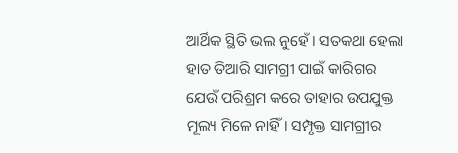ଆର୍ଥିକ ସ୍ଥିତି ଭଲ ନୁହେଁ। ସତକଥା ହେଲା ହାତ ତିଆରି ସାମଗ୍ରୀ ପାଇଁ କାରିଗର ଯେଉଁ ପରିଶ୍ରମ କରେ ତାହାର ଉପଯୁକ୍ତ ମୂଲ୍ୟ ମିଳେ ନାହିଁ। ସମ୍ପୃକ୍ତ ସାମଗ୍ରୀର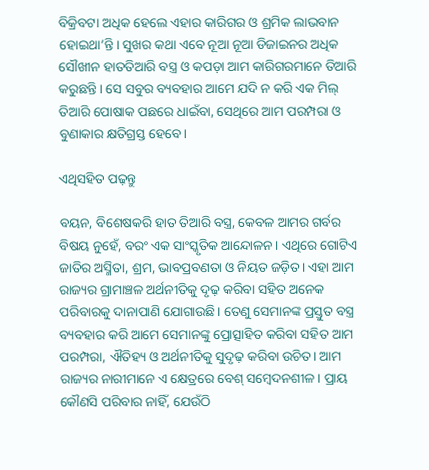ବିକ୍ରିବଟା ଅଧିକ ହେଲେ ଏହାର କାରିଗର ଓ ଶ୍ରମିକ ଲାଭବାନ ହୋଇଥା’ନ୍ତି। ସୁଖର କଥା ଏବେ ନୂଆ ନୂଆ ଡିଜାଇନର ଅଧିକ ସୌଖୀନ ହାତତିଆରି ବସ୍ତ୍ର ଓ କପଡ଼ା ଆମ କାରିଗରମାନେ ତିଆରି କରୁଛନ୍ତି। ସେ ସବୁର ବ୍ୟବହାର ଆମେ ଯଦି ନ କରି ଏକ ମିଲ୍‌‌ ତିଆରି ପୋଷାକ ପଛରେ ଧାଇଁବା, ସେଥିରେ ଆମ ପରମ୍ପରା ଓ ବୁଣାକାର କ୍ଷତିଗ୍ରସ୍ତ ହେବେ।

ଏଥିସହିତ ପଢ଼ନ୍ତୁ

ବୟନ, ବିଶେଷକରି ହାତ ତିଆରି ବସ୍ତ୍ର, କେବଳ ଆମର ଗର୍ବର ବିଷୟ ନୁହେଁ, ବରଂ ଏକ ସାଂସ୍କୃତିକ ଆନ୍ଦୋଳନ। ଏଥିରେ ଗୋଟିଏ ଜାତିର ଅସ୍ମିତା, ଶ୍ରମ, ଭାବପ୍ରବଣତା ଓ ନିୟତ ଜଡ଼ିତ। ଏହା ଆମ ରାଜ୍ୟର ଗ୍ରାମାଞ୍ଚଳ ଅର୍ଥନୀତିକୁ ଦୃଢ଼ କରିବା ସହିତ ଅନେକ ପରିବାରକୁ ଦାନାପାଣି ଯୋଗାଉଛି। ତେଣୁ ସେମାନଙ୍କ ପ୍ରସ୍ତୁତ ବସ୍ତ୍ର ବ୍ୟବହାର କରି ଆମେ ସେମାନଙ୍କୁ ପ୍ରୋତ୍ସାହିତ କରିବା ସହିତ ଆମ ପରମ୍ପରା, ଐତିହ୍ୟ ଓ ଅର୍ଥନୀତିକୁ ସୁଦୃଢ଼ କରିବା ଉଚିତ। ଆମ ରାଜ୍ୟର ନାରୀମାନେ ଏ କ୍ଷେତ୍ରରେ ବେଶ୍‌‌ ସମ୍ବେଦନଶୀଳ। ପ୍ରାୟ କୌଣସି ପରିବାର ନାହିଁ, ଯେଉଁଠି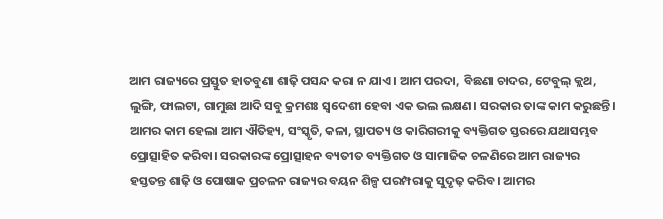ଆମ ରାଜ୍ୟରେ ପ୍ରସ୍ତୁତ ହାତବୁଣା ଶାଢ଼ି ପସନ୍ଦ କରା ନ ଯାଏ। ଆମ ପରଦା, ବିଛଣା ଚାଦର, ଟେବୁଲ୍‌‌ କ୍ଲଥ, ଲୁଙ୍ଗି, ଫାଲଟା, ଗାମୁଛା ଆଦି ସବୁ କ୍ରମଶଃ ସ୍ୱଦେଶୀ ହେବା ଏକ ଭଲ ଲକ୍ଷଣ। ସରକାର ତାଙ୍କ କାମ କରୁଛନ୍ତି। ଆମର କାମ ହେଲା ଆମ ଐତିହ୍ୟ, ସଂସ୍କୃତି, କଳା, ସ୍ଥାପତ୍ୟ ଓ କାରିଗରୀକୁ ବ୍ୟକ୍ତିଗତ ସ୍ତରରେ ଯଥାସମ୍ଭବ ପ୍ରୋତ୍ସାହିତ କରିବା। ସରକାରଙ୍କ ପ୍ରୋତ୍ସାହନ ବ୍ୟତୀତ ବ୍ୟକ୍ତିଗତ ଓ ସାମାଜିକ ଚଳଣିରେ ଆମ ରାଜ୍ୟର ହସ୍ତତନ୍ତ ଶାଢ଼ି ଓ ପୋଷାକ ପ୍ରଚଳନ ରାଜ୍ୟର ବୟନ ଶିଳ୍ପ ପରମ୍ପରାକୁ ସୁଦୃଢ଼ କରିବ। ଆମର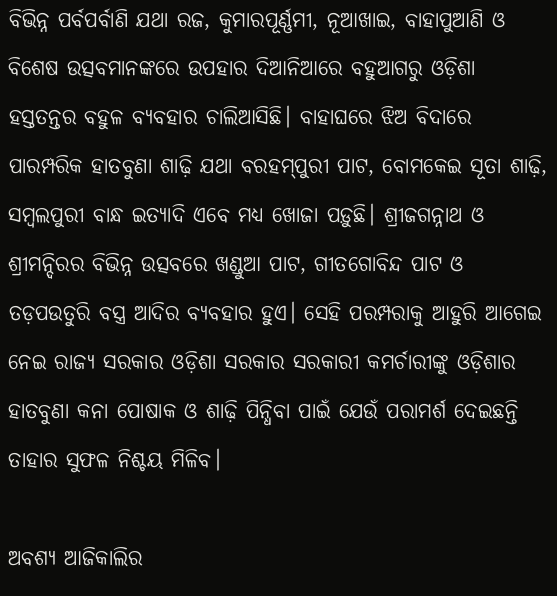ବିଭିନ୍ନ ପର୍ବପର୍ବାଣି ଯଥା ରଜ, କୁମାରପୂର୍ଣ୍ଣମୀ, ନୂଆଖାଇ, ବାହାପୁଆଣି ଓ ବିଶେଷ ଉତ୍ସବମାନଙ୍କରେ ଉପହାର ଦିଆନିଆରେ ବହୁଆଗରୁ ଓଡ଼ିଶା ହସ୍ତତନ୍ତର ବହୁଳ ବ୍ୟବହାର ଚାଲିଆସିଛି। ବାହାଘରେ ଝିଅ ବିଦାରେ ପାରମ୍ପରିକ ହାତବୁଣା ଶାଢ଼ି ଯଥା ବରହମ୍‌‌ପୁରୀ ପାଟ, ବୋମକେଇ ସୂତା ଶାଢ଼ି, ସମ୍ବଲପୁରୀ ବାନ୍ଧ ଇତ୍ୟାଦି ଏବେ ମଧ୍ୟ ଖୋଜା ପଡ଼ୁଛି। ଶ୍ରୀଜଗନ୍ନାଥ ଓ ଶ୍ରୀମନ୍ଦିରର ବିଭିନ୍ନ ଉତ୍ସବରେ ଖଣ୍ଡୁଆ ପାଟ, ଗୀତଗୋବିନ୍ଦ ପାଟ ଓ ତଡ଼ପଉତୁରି ବସ୍ତ୍ର ଆଦିର ବ୍ୟବହାର ହୁଏ। ସେହି ପରମ୍ପରାକୁ ଆହୁରି ଆଗେଇ ନେଇ ରାଜ୍ୟ ସରକାର ଓଡ଼ିଶା ସରକାର ସରକାରୀ କମର୍ଚାରୀଙ୍କୁ ଓଡ଼ିଶାର ହାତବୁଣା କନା ପୋଷାକ ଓ ଶାଢ଼ି ପିନ୍ଧିବା ପାଇଁ ଯେଉଁ ପରାମର୍ଶ ଦେଇଛନ୍ତି ତାହାର ସୁଫଳ ନିଶ୍ଚୟ ମିଳିବ।

ଅବଶ୍ୟ ଆଜିକାଲିର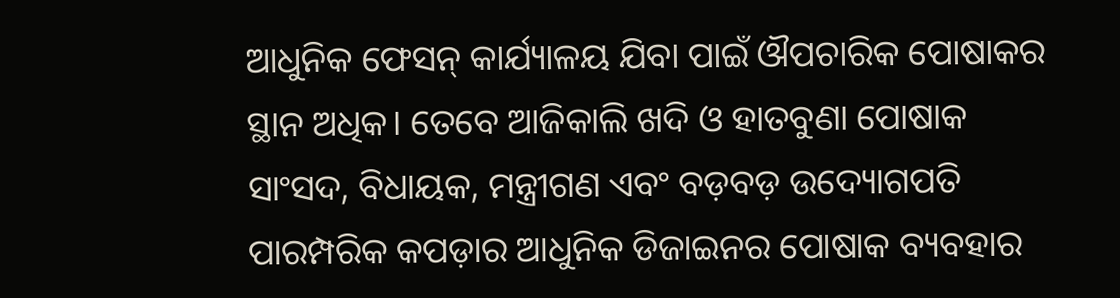ଆଧୁନିକ ଫେସନ୍‌‌ କାର୍ଯ୍ୟାଳୟ ଯିବା ପାଇଁ ଔପଚାରିକ ପୋଷାକର ସ୍ଥାନ ଅଧିକ। ତେବେ ଆଜିକାଲି ଖଦି ଓ ହାତବୁଣା ପୋଷାକ ସାଂସଦ, ବିଧାୟକ, ମନ୍ତ୍ରୀଗଣ ଏବଂ ବଡ଼ବଡ଼ ଉଦ୍ୟୋଗପତି ପାରମ୍ପରିକ କପଡ଼ାର ଆଧୁନିକ ଡିଜାଇନର ପୋଷାକ ବ୍ୟବହାର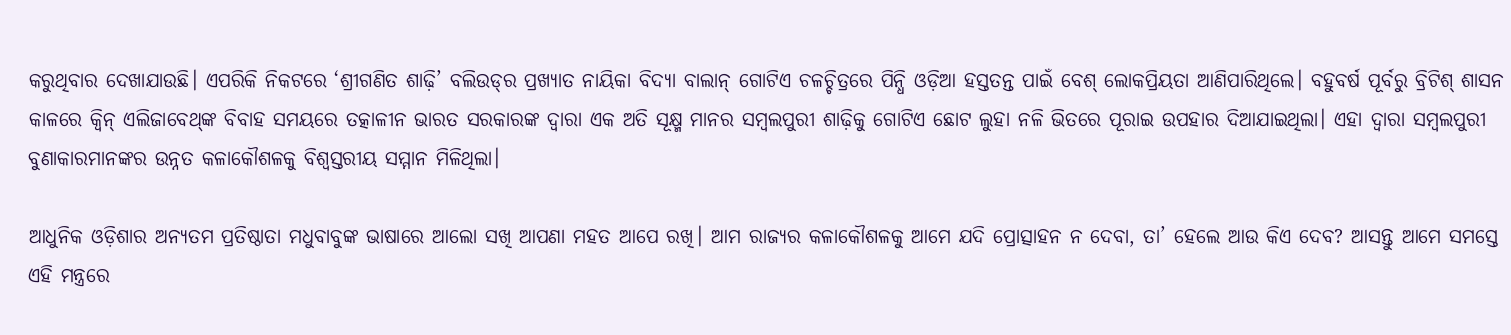କରୁଥିବାର ଦେଖାଯାଉଛି। ଏପରିକି ନିକଟରେ ‘ଶ୍ରୀଗଣିତ ଶାଢ଼ି’ ବଲିଉଡ୍‌‌ର ପ୍ରଖ୍ୟାତ ନାୟିକା ବିଦ୍ୟା ବାଲାନ୍‌‌ ଗୋଟିଏ ଚଳଚ୍ଚିତ୍ରରେ ପିନ୍ଧି ଓଡ଼ିଆ ହସ୍ତତନ୍ତ ପାଇଁ ବେଶ୍‌‌ ଲୋକପ୍ରିୟତା ଆଣିପାରିଥିଲେ। ବହୁବର୍ଷ ପୂର୍ବରୁ ବ୍ରିଟିଶ୍‌‌ ଶାସନ କାଳରେ କ୍ୱିନ୍‌‌ ଏଲିଜାବେଥ୍‌‌ଙ୍କ ବିବାହ ସମୟରେ ତତ୍କାଳୀନ ଭାରତ ସରକାରଙ୍କ ଦ୍ୱାରା ଏକ ଅତି ସୂକ୍ଷ୍ମ ମାନର ସମ୍ବଲପୁରୀ ଶାଢ଼ିକୁ ଗୋଟିଏ ଛୋଟ ଲୁହା ନଳି ଭିତରେ ପୂରାଇ ଉପହାର ଦିଆଯାଇଥିଲା। ଏହା ଦ୍ବାରା ସମ୍ବଲପୁରୀ ବୁଣାକାରମାନଙ୍କର ଉନ୍ନତ କଳାକୌଶଳକୁ ବିଶ୍ୱସ୍ତରୀୟ ସମ୍ମାନ ମିଳିଥିଲା।

ଆଧୁନିକ ଓଡ଼ିଶାର ଅନ୍ୟତମ ପ୍ରତିଷ୍ଠାତା ମଧୁବାବୁଙ୍କ ଭାଷାରେ ଆଲୋ ସଖି ଆପଣା ମହତ ଆପେ ରଖି। ଆମ ରାଜ୍ୟର କଳାକୌଶଳକୁ ଆମେ ଯଦି ପ୍ରୋତ୍ସାହନ ନ ଦେବା, ତା’ ହେଲେ ଆଉ କିଏ ଦେବ? ଆସନ୍ତୁ ଆମେ ସମସ୍ତେ ଏହି ମନ୍ତ୍ରରେ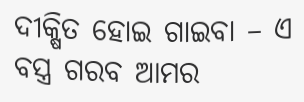ଦୀକ୍ଷିତ ହୋଇ ଗାଇବା – ଏ ବସ୍ତ୍ର ଗରବ ଆମର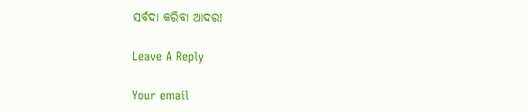ସର୍ବଦା କରିବା ଆଦର!

Leave A Reply

Your email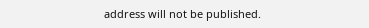address will not be published.